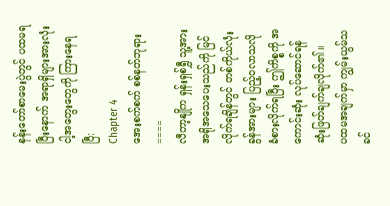နန်းတော်စာမေးပွဲတွင် ပထမရပြီးနောက် အရာရှိများအားလုံး ငါ့အတွေးတွေကို ကြားနေရပြီ:
Chapter 4
အေးစက်စက် စစ်နတ်ဘုရား
====
လီတာ့နျိုက ရှန်းရှစ်ရွှီ သူ့အား အရိုအသေပေးသည်ကို မြင်လိုက်ရချိန်တွင် တစ်ကိုယ်လုံး ခွန်အားများ ပြည့်ဝလာသလို ခံစားလိုက်ရပြီး ဤကိစ္စကို အကောင်းဆုံး လုပ်ဆောင်ရန် ဆုံးဖြတ်ချက်ချလိုက်၏။
ပထမအချက်မှာ ကျွမ်းယွမ်သခင်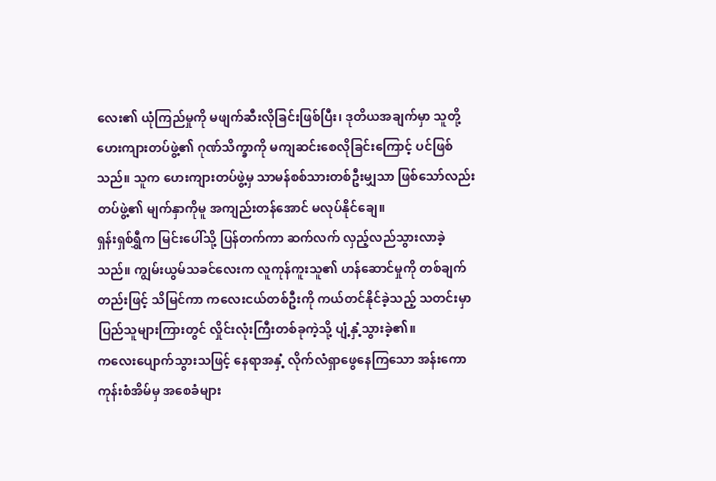လေး၏ ယုံကြည်မှုကို မဖျက်ဆီးလိုခြင်းဖြစ်ပြီး၊ ဒုတိယအချက်မှာ သူတို့ ဟေးကျားတပ်ဖွဲ့၏ ဂုဏ်သိက္ခာကို မကျဆင်းစေလိုခြင်းကြောင့် ပင်ဖြစ်သည်။ သူက ဟေးကျားတပ်ဖွဲ့မှ သာမန်စစ်သားတစ်ဦးမျှသာ ဖြစ်သော်လည်း တပ်ဖွဲ့၏ မျက်နှာကိုမူ အကျည်းတန်အောင် မလုပ်နိုင်ချေ။
ရှန်းရှစ်ရွှီက မြင်းပေါ်သို့ ပြန်တက်ကာ ဆက်လက် လှည့်လည်သွားလာခဲ့သည်။ ကျွမ်းယွမ်သခင်လေးက လူကုန်ကူးသူ၏ ဟန်ဆောင်မှုကို တစ်ချက်တည်းဖြင့် သိမြင်ကာ ကလေးငယ်တစ်ဦးကို ကယ်တင်နိုင်ခဲ့သည့် သတင်းမှာ ပြည်သူများကြားတွင် လှိုင်းလုံးကြီးတစ်ခုကဲ့သို့ ပျံ့နှံ့သွားခဲ့၏။
ကလေးပျောက်သွားသဖြင့် နေရာအနှံ့ လိုက်လံရှာဖွေနေကြသော အန်းကောကုန်းစံအိမ်မှ အစေခံများ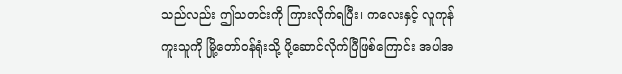သည်လည်း ဤသတင်းကို ကြားလိုက်ရပြီး၊ ကလေးနှင့် လူကုန်ကူးသူကို မြို့တော်ဝန်ရုံးသို့ ပို့ဆောင်လိုက်ပြီဖြစ်ကြောင်း အပါအ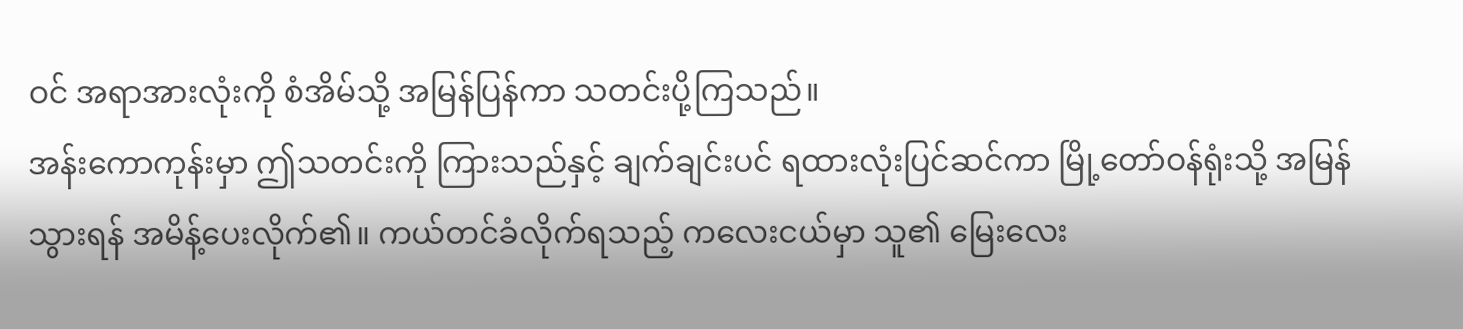ဝင် အရာအားလုံးကို စံအိမ်သို့ အမြန်ပြန်ကာ သတင်းပို့ကြသည်။
အန်းကောကုန်းမှာ ဤသတင်းကို ကြားသည်နှင့် ချက်ချင်းပင် ရထားလုံးပြင်ဆင်ကာ မြို့တော်ဝန်ရုံးသို့ အမြန်သွားရန် အမိန့်ပေးလိုက်၏။ ကယ်တင်ခံလိုက်ရသည့် ကလေးငယ်မှာ သူ၏ မြေးလေး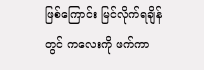ဖြစ်ကြောင်း မြင်လိုက်ရချိန်တွင် ကလေးကို ဖက်ကာ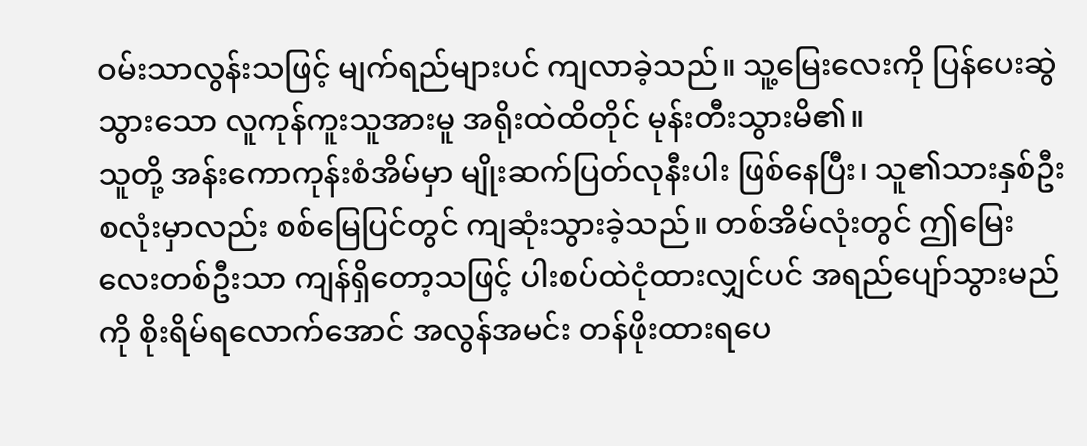ဝမ်းသာလွန်းသဖြင့် မျက်ရည်များပင် ကျလာခဲ့သည်။ သူ့မြေးလေးကို ပြန်ပေးဆွဲသွားသော လူကုန်ကူးသူအားမူ အရိုးထဲထိတိုင် မုန်းတီးသွားမိ၏။
သူတို့ အန်းကောကုန်းစံအိမ်မှာ မျိုးဆက်ပြတ်လုနီးပါး ဖြစ်နေပြီး၊ သူ၏သားနှစ်ဦးစလုံးမှာလည်း စစ်မြေပြင်တွင် ကျဆုံးသွားခဲ့သည်။ တစ်အိမ်လုံးတွင် ဤမြေးလေးတစ်ဦးသာ ကျန်ရှိတော့သဖြင့် ပါးစပ်ထဲငုံထားလျှင်ပင် အရည်ပျော်သွားမည်ကို စိုးရိမ်ရလောက်အောင် အလွန်အမင်း တန်ဖိုးထားရပေ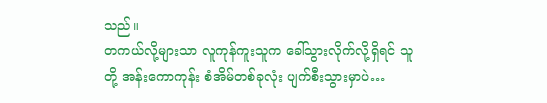သည်။
တကယ်လို့များသာ လူကုန်ကူးသူက ခေါ်သွားလိုက်လို့ရှိရင် သူတို့ အန်းကောကုန်း စံအိမ်တစ်ခုလုံး ပျက်စီးသွားမှာပဲ…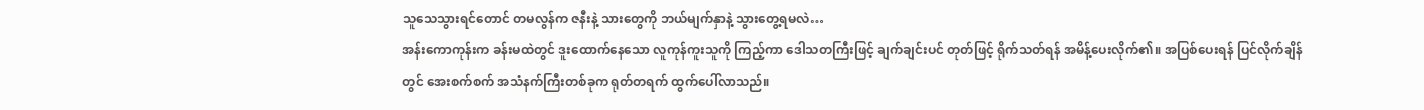သူသေသွားရင်တောင် တမလွန်က ဇနီးနဲ့ သားတွေကို ဘယ်မျက်နှာနဲ့ သွားတွေ့ရမလဲ…
အန်းကောကုန်းက ခန်းမထဲတွင် ဒူးထောက်နေသော လူကုန်ကူးသူကို ကြည့်ကာ ဒေါသတကြီးဖြင့် ချက်ချင်းပင် တုတ်ဖြင့် ရိုက်သတ်ရန် အမိန့်ပေးလိုက်၏။ အပြစ်ပေးရန် ပြင်လိုက်ချိန်တွင် အေးစက်စက် အသံနက်ကြီးတစ်ခုက ရုတ်တရက် ထွက်ပေါ်လာသည်။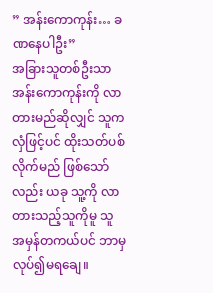” အန်းကောကုန်း… ခဏနေပါဦး”
အခြားသူတစ်ဦးသာ အန်းကောကုန်းကို လာတားမည်ဆိုလျှင် သူက လှံဖြင့်ပင် ထိုးသတ်ပစ်လိုက်မည် ဖြစ်သော်လည်း ယခု သူ့ကို လာတားသည့်သူကိုမူ သူ အမှန်တကယ်ပင် ဘာမှ လုပ်၍မရချေ။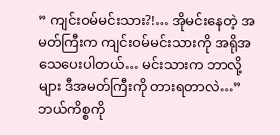” ကျင်းဝမ်မင်းသား?!… အိုမင်းနေတဲ့ အမတ်ကြီးက ကျင်းဝမ်မင်းသားကို အရိုအသေပေးပါတယ်… မင်းသားက ဘာလို့များ ဒီအမတ်ကြီးကို တားရတာလဲ…”
ဘယ်ကိစ္စကို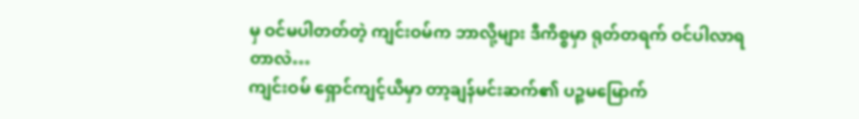မှ ဝင်မပါတတ်တဲ့ ကျင်းဝမ်က ဘာလို့များ ဒီကိစ္စမှာ ရုတ်တရက် ဝင်ပါလာရတာလဲ…
ကျင်းဝမ် ရှောင်ကျင့်ယိမှာ တာ့ချန်မင်းဆက်၏ ပဉ္စမမြောက်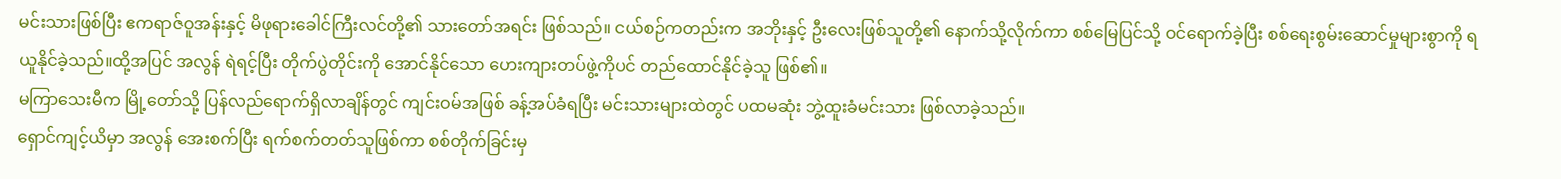မင်းသားဖြစ်ပြီး ဧကရာဇ်ဝူအန်းနှင့် မိဖုရားခေါင်ကြီးလင်တို့၏ သားတော်အရင်း ဖြစ်သည်။ ငယ်စဉ်ကတည်းက အဘိုးနှင့် ဦးလေးဖြစ်သူတို့၏ နောက်သို့လိုက်ကာ စစ်မြေပြင်သို့ ဝင်ရောက်ခဲ့ပြီး စစ်ရေးစွမ်းဆောင်မှုများစွာကို ရယူနိုင်ခဲ့သည်။ထို့အပြင် အလွန် ရဲရင့်ပြီး တိုက်ပွဲတိုင်းကို အောင်နိုင်သော ဟေးကျားတပ်ဖွဲ့ကိုပင် တည်ထောင်နိုင်ခဲ့သူ ဖြစ်၏။
မကြာသေးမီက မြို့တော်သို့ ပြန်လည်ရောက်ရှိလာချိန်တွင် ကျင်းဝမ်အဖြစ် ခန့်အပ်ခံရပြီး မင်းသားများထဲတွင် ပထမဆုံး ဘွဲ့ထူးခံမင်းသား ဖြစ်လာခဲ့သည်။
ရှောင်ကျင့်ယိမှာ အလွန် အေးစက်ပြီး ရက်စက်တတ်သူဖြစ်ကာ စစ်တိုက်ခြင်းမှ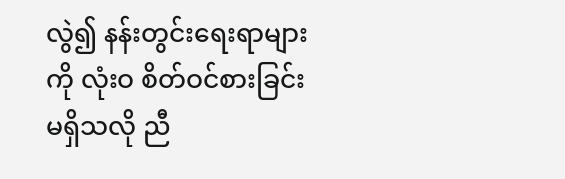လွဲ၍ နန်းတွင်းရေးရာများကို လုံးဝ စိတ်ဝင်စားခြင်း မရှိသလို ညီ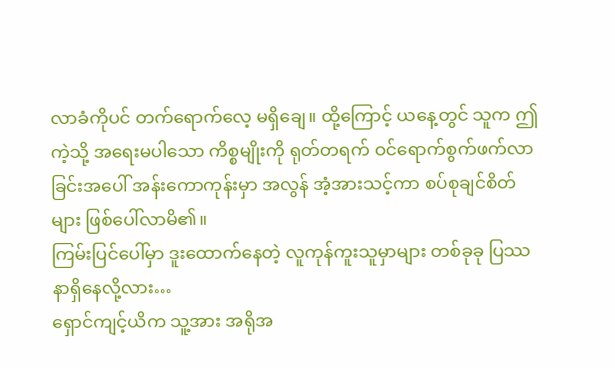လာခံကိုပင် တက်ရောက်လေ့ မရှိချေ။ ထို့ကြောင့် ယနေ့တွင် သူက ဤကဲ့သို့ အရေးမပါသော ကိစ္စမျိုးကို ရုတ်တရက် ဝင်ရောက်စွက်ဖက်လာခြင်းအပေါ် အန်းကောကုန်းမှာ အလွန် အံ့အားသင့်ကာ စပ်စုချင်စိတ်များ ဖြစ်ပေါ်လာမိ၏။
ကြမ်းပြင်ပေါ်မှာ ဒူးထောက်နေတဲ့ လူကုန်ကူးသူမှာများ တစ်ခုခု ပြဿနာရှိနေလို့လား…
ရှောင်ကျင့်ယိက သူ့အား အရိုအ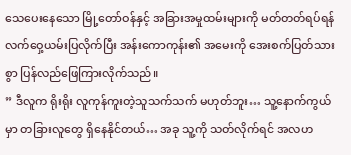သေပေးနေသော မြို့တော်ဝန်နှင့် အခြားအမှုထမ်းများကို မတ်တတ်ရပ်ရန် လက်ဝှေ့ယမ်းပြလိုက်ပြီး အန်းကောကုန်း၏ အမေးကို အေးစက်ပြတ်သားစွာ ပြန်လည်ဖြေကြားလိုက်သည်။
” ဒီလူက ရိုးရိုး လူကုန်ကူးတဲ့သူသက်သက် မဟုတ်ဘူး… သူ့နောက်ကွယ်မှာ တခြားလူတွေ ရှိနေနိုင်တယ်… အခု သူ့ကို သတ်လိုက်ရင် အလဟ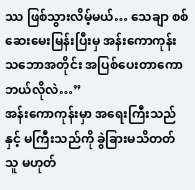ဿ ဖြစ်သွားလိမ့်မယ်… သေချာ စစ်ဆေးမေးမြန်းပြီးမှ အန်းကောကုန်းသဘောအတိုင်း အပြစ်ပေးတာကော ဘယ်လိုလဲ…”
အန်းကောကုန်းမှာ အရေးကြီးသည်နှင့် မကြီးသည်ကို ခွဲခြားမသိတတ်သူ မဟုတ်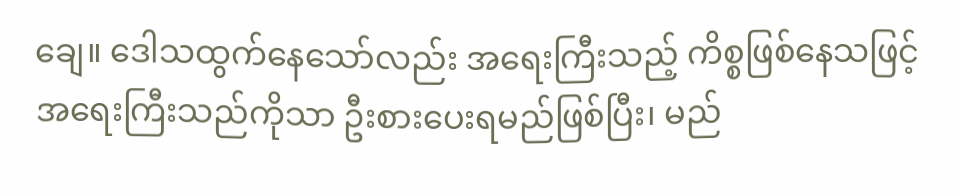ချေ။ ဒေါသထွက်နေသော်လည်း အရေးကြီးသည့် ကိစ္စဖြစ်နေသဖြင့် အရေးကြီးသည်ကိုသာ ဦးစားပေးရမည်ဖြစ်ပြီး၊ မည်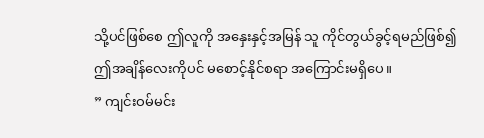သို့ပင်ဖြစ်စေ ဤလူကို အနှေးနှင့်အမြန် သူ ကိုင်တွယ်ခွင့်ရမည်ဖြစ်၍ ဤအချိန်လေးကိုပင် မစောင့်နိုင်စရာ အကြောင်းမရှိပေ။
” ကျင်းဝမ်မင်း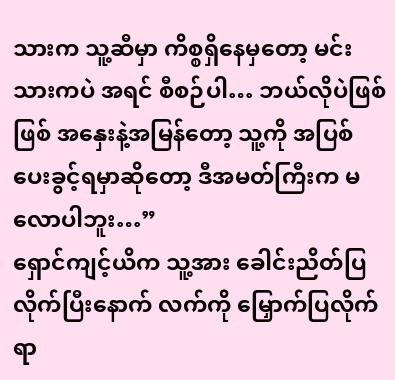သားက သူ့ဆီမှာ ကိစ္စရှိနေမှတော့ မင်းသားကပဲ အရင် စီစဉ်ပါ… ဘယ်လိုပဲဖြစ်ဖြစ် အနှေးနဲ့အမြန်တော့ သူ့ကို အပြစ်ပေးခွင့်ရမှာဆိုတော့ ဒီအမတ်ကြီးက မလောပါဘူး…”
ရှောင်ကျင့်ယိက သူ့အား ခေါင်းညိတ်ပြလိုက်ပြီးနောက် လက်ကို မြှောက်ပြလိုက်ရာ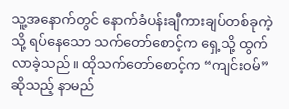သူ့အနောက်တွင် နောက်ခံပန်းချီကားချပ်တစ်ခုကဲ့သို့ ရပ်နေသော သက်တော်စောင့်က ရှေ့သို့ ထွက်လာခဲ့သည်။ ထိုသက်တော်စောင့်က “ကျင်းဝမ်” ဆိုသည့် နာမည်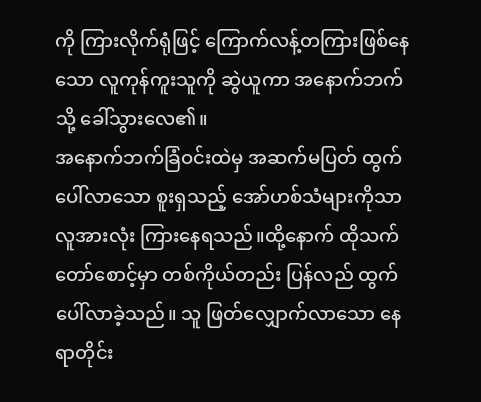ကို ကြားလိုက်ရုံဖြင့် ကြောက်လန့်တကြားဖြစ်နေသော လူကုန်ကူးသူကို ဆွဲယူကာ အနောက်ဘက်သို့ ခေါ်သွားလေ၏။
အနောက်ဘက်ခြံဝင်းထဲမှ အဆက်မပြတ် ထွက်ပေါ်လာသော စူးရှသည့် အော်ဟစ်သံများကိုသာ လူအားလုံး ကြားနေရသည်။ထို့နောက် ထိုသက်တော်စောင့်မှာ တစ်ကိုယ်တည်း ပြန်လည် ထွက်ပေါ်လာခဲ့သည်။ သူ ဖြတ်လျှောက်လာသော နေရာတိုင်း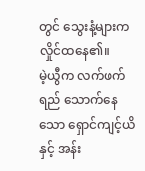တွင် သွေးနံ့များက လှိုင်ထနေ၏။
မဲ့ယွီက လက်ဖက်ရည် သောက်နေသော ရှောင်ကျင့်ယိနှင့် အန်း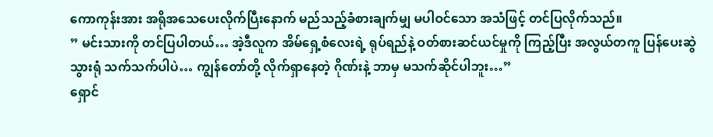ကောကုန်းအား အရိုအသေပေးလိုက်ပြီးနောက် မည်သည့်ခံစားချက်မျှ မပါဝင်သော အသံဖြင့် တင်ပြလိုက်သည်။
” မင်းသားကို တင်ပြပါတယ်… အဲ့ဒီလူက အိမ်ရှေ့စံလေးရဲ့ ရုပ်ရည်နဲ့ ဝတ်စားဆင်ယင်မှုကို ကြည့်ပြီး အလွယ်တကူ ပြန်ပေးဆွဲသွားရုံ သက်သက်ပါပဲ… ကျွန်တော်တို့ လိုက်ရှာနေတဲ့ ဂိုဏ်းနဲ့ ဘာမှ မသက်ဆိုင်ပါဘူး…”
ရှောင်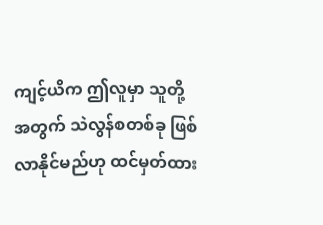ကျင့်ယိက ဤလူမှာ သူတို့အတွက် သဲလွန်စတစ်ခု ဖြစ်လာနိုင်မည်ဟု ထင်မှတ်ထား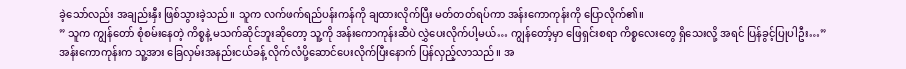ခဲ့သော်လည်း အချည်းနှီး ဖြစ်သွားခဲ့သည်။ သူက လက်ဖက်ရည်ပန်းကန်ကို ချထားလိုက်ပြီး မတ်တတ်ရပ်ကာ အန်းကောကုန်းကို ပြောလိုက်၏။
” သူက ကျွန်တော် စုံစမ်းနေတဲ့ ကိစ္စနဲ့ မသက်ဆိုင်ဘူးဆိုတော့ သူ့ကို အန်းကောကုန်းဆီပဲ လွှဲပေးလိုက်ပါ့မယ်… ကျွန်တော့်မှာ ဖြေရှင်းစရာ ကိစ္စလေးတွေ ရှိသေးလို့ အရင် ပြန်ခွင့်ပြုပါဦး…”
အန်းကောကုန်းက သူ့အား ခြေလှမ်းအနည်းငယ်ခန့် လိုက်လံပို့ဆောင်ပေးလိုက်ပြီးနောက် ပြန်လှည့်လာသည်။ အ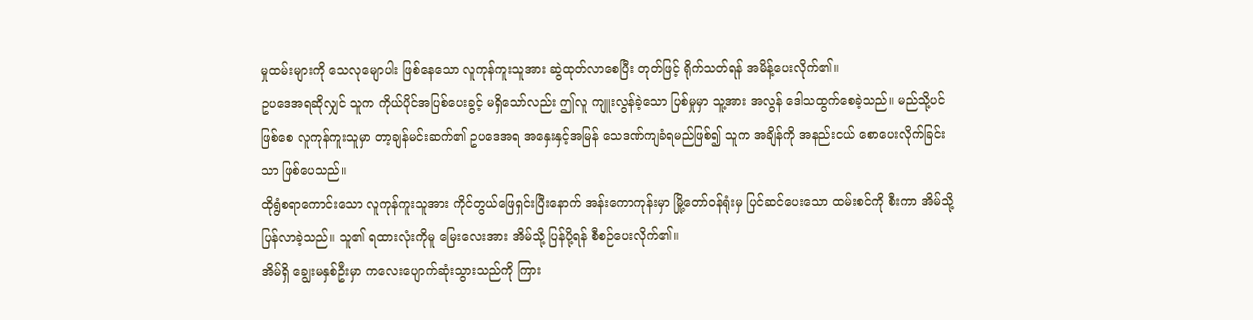မှုထမ်းများကို သေလုမျောပါး ဖြစ်နေသော လူကုန်ကူးသူအား ဆွဲထုတ်လာစေပြီး တုတ်ဖြင့် ရိုက်သတ်ရန် အမိန့်ပေးလိုက်၏။
ဥပဒေအရဆိုလျှင် သူက ကိုယ်ပိုင်အပြစ်ပေးခွင့် မရှိသော်လည်း ဤလူ ကျူးလွန်ခဲ့သော ပြစ်မှုမှာ သူ့အား အလွန် ဒေါသထွက်စေခဲ့သည်။ မည်သို့ပင်ဖြစ်စေ လူကုန်ကူးသူမှာ တာ့ချန်မင်းဆက်၏ ဥပဒေအရ အနှေးနှင့်အမြန် သေဒဏ်ကျခံရမည်ဖြစ်၍ သူက အချိန်ကို အနည်းငယ် စောပေးလိုက်ခြင်းသာ ဖြစ်ပေသည်။
ထိုရွံစရာကောင်းသော လူကုန်ကူးသူအား ကိုင်တွယ်ဖြေရှင်းပြီးနောက် အန်းကောကုန်းမှာ မြို့တော်ဝန်ရုံးမှ ပြင်ဆင်ပေးသော ထမ်းစင်ကို စီးကာ အိမ်သို့ ပြန်လာခဲ့သည်။ သူ၏ ရထားလုံးကိုမူ မြေးလေးအား အိမ်သို့ ပြန်ပို့ရန် စီစဉ်ပေးလိုက်၏။
အိမ်ရှိ ချွေးမနှစ်ဦးမှာ ကလေးပျောက်ဆုံးသွားသည်ကို ကြား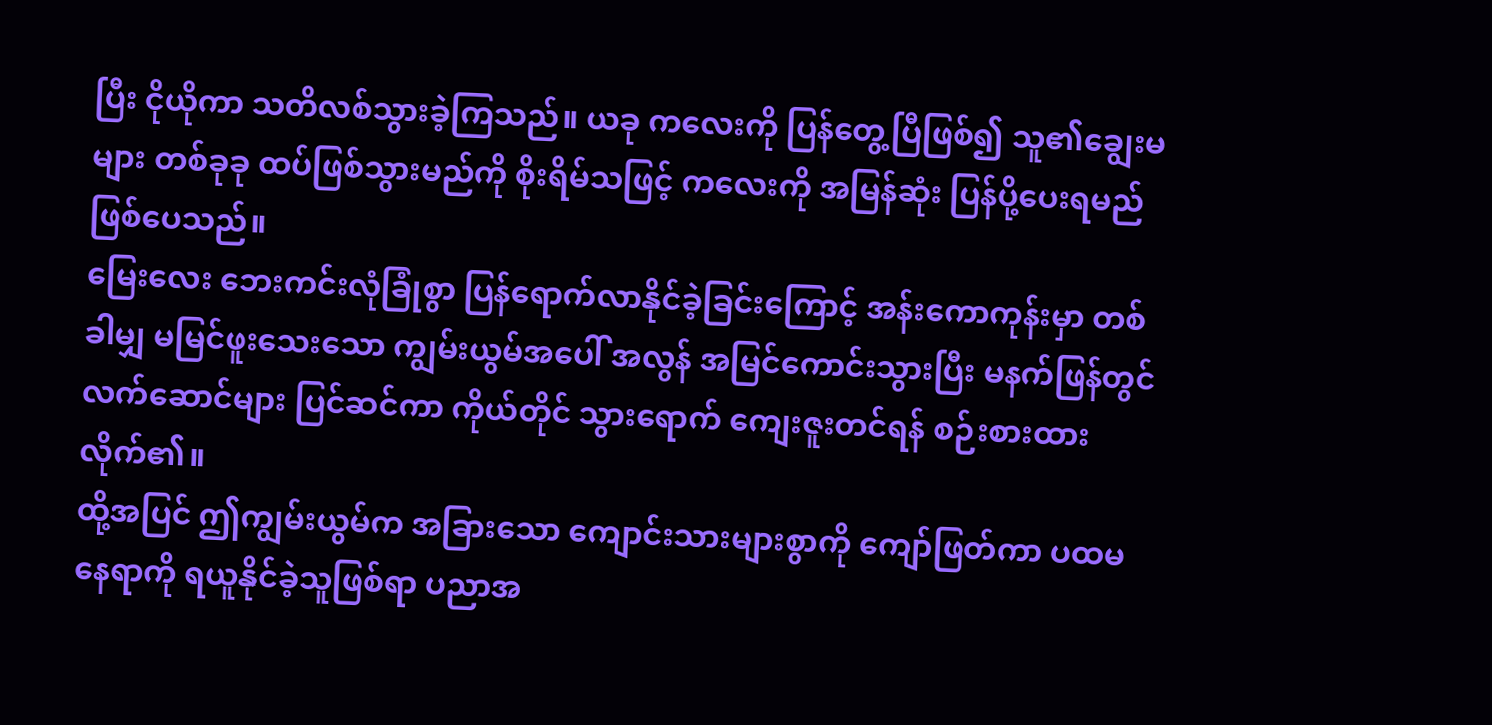ပြီး ငိုယိုကာ သတိလစ်သွားခဲ့ကြသည်။ ယခု ကလေးကို ပြန်တွေ့ပြီဖြစ်၍ သူ၏ချွေးမများ တစ်ခုခု ထပ်ဖြစ်သွားမည်ကို စိုးရိမ်သဖြင့် ကလေးကို အမြန်ဆုံး ပြန်ပို့ပေးရမည် ဖြစ်ပေသည်။
မြေးလေး ဘေးကင်းလုံခြုံစွာ ပြန်ရောက်လာနိုင်ခဲ့ခြင်းကြောင့် အန်းကောကုန်းမှာ တစ်ခါမျှ မမြင်ဖူးသေးသော ကျွမ်းယွမ်အပေါ် အလွန် အမြင်ကောင်းသွားပြီး မနက်ဖြန်တွင် လက်ဆောင်များ ပြင်ဆင်ကာ ကိုယ်တိုင် သွားရောက် ကျေးဇူးတင်ရန် စဉ်းစားထားလိုက်၏။
ထို့အပြင် ဤကျွမ်းယွမ်က အခြားသော ကျောင်းသားများစွာကို ကျော်ဖြတ်ကာ ပထမနေရာကို ရယူနိုင်ခဲ့သူဖြစ်ရာ ပညာအ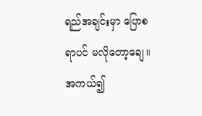ရည်အချင်းမှာ ပြောစရာပင် မလိုတော့ချေ။ အကယ်၍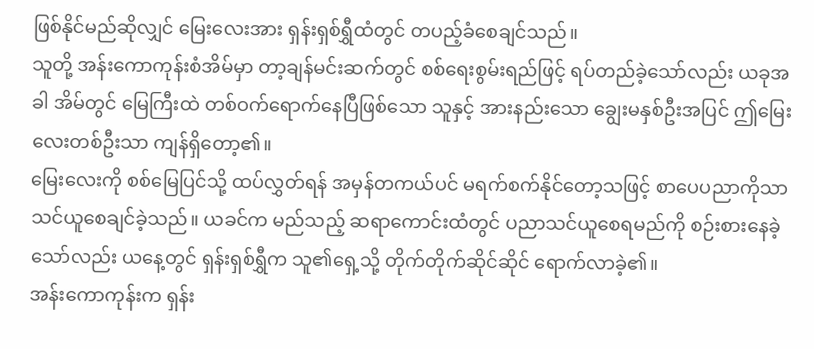ဖြစ်နိုင်မည်ဆိုလျှင် မြေးလေးအား ရှန်းရှစ်ရွှီထံတွင် တပည့်ခံစေချင်သည်။
သူတို့ အန်းကောကုန်းစံအိမ်မှာ တာ့ချန်မင်းဆက်တွင် စစ်ရေးစွမ်းရည်ဖြင့် ရပ်တည်ခဲ့သော်လည်း ယခုအခါ အိမ်တွင် မြေကြီးထဲ တစ်ဝက်ရောက်နေပြီဖြစ်သော သူနှင့် အားနည်းသော ချွေးမနှစ်ဦးအပြင် ဤမြေးလေးတစ်ဦးသာ ကျန်ရှိတော့၏။
မြေးလေးကို စစ်မြေပြင်သို့ ထပ်လွှတ်ရန် အမှန်တကယ်ပင် မရက်စက်နိုင်တော့သဖြင့် စာပေပညာကိုသာ သင်ယူစေချင်ခဲ့သည်။ ယခင်က မည်သည့် ဆရာကောင်းထံတွင် ပညာသင်ယူစေရမည်ကို စဉ်းစားနေခဲ့သော်လည်း ယနေ့တွင် ရှန်းရှစ်ရွှီက သူ၏ရှေ့သို့ တိုက်တိုက်ဆိုင်ဆိုင် ရောက်လာခဲ့၏။
အန်းကောကုန်းက ရှန်း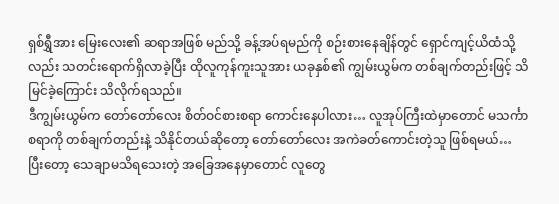ရှစ်ရွှီအား မြေးလေး၏ ဆရာအဖြစ် မည်သို့ ခန့်အပ်ရမည်ကို စဉ်းစားနေချိန်တွင် ရှောင်ကျင့်ယိထံသို့လည်း သတင်းရောက်ရှိလာခဲ့ပြီး ထိုလူကုန်ကူးသူအား ယခုနှစ်၏ ကျွမ်းယွမ်က တစ်ချက်တည်းဖြင့် သိမြင်ခဲ့ကြောင်း သိလိုက်ရသည်။
ဒီကျွမ်းယွမ်က တော်တော်လေး စိတ်ဝင်စားစရာ ကောင်းနေပါလား… လူအုပ်ကြီးထဲမှာတောင် မသင်္ကာစရာကို တစ်ချက်တည်းနဲ့ သိနိုင်တယ်ဆိုတော့ တော်တော်လေး အကဲခတ်ကောင်းတဲ့သူ ဖြစ်ရမယ်…
ပြီးတော့ သေချာမသိရသေးတဲ့ အခြေအနေမှာတောင် လူတွေ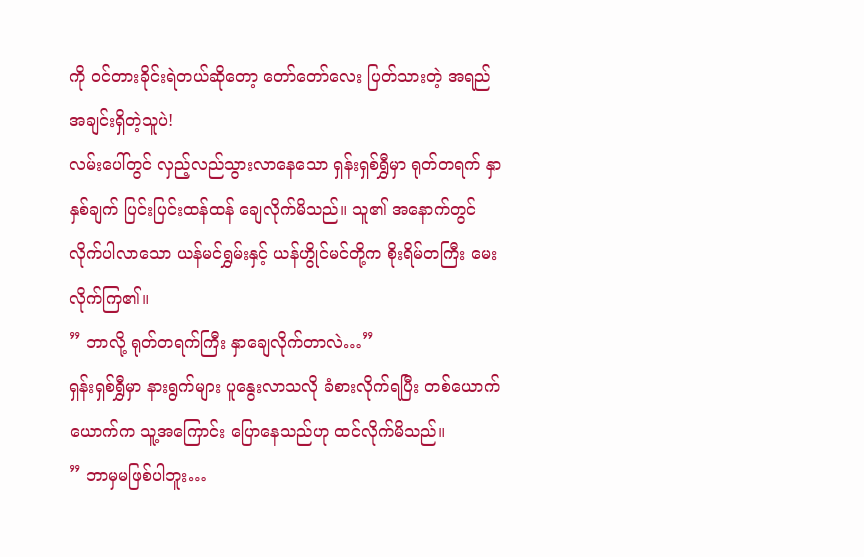ကို ဝင်တားခိုင်းရဲတယ်ဆိုတော့ တော်တော်လေး ပြတ်သားတဲ့ အရည်အချင်းရှိတဲ့သူပဲ!
လမ်းပေါ်တွင် လှည့်လည်သွားလာနေသော ရှန်းရှစ်ရွှီမှာ ရုတ်တရက် နှာနှစ်ချက် ပြင်းပြင်းထန်ထန် ချေလိုက်မိသည်။ သူ၏ အနောက်တွင် လိုက်ပါလာသော ယန်မင်ရွှမ်းနှင့် ယန်ဟွိုင်မင်တို့က စိုးရိမ်တကြီး မေးလိုက်ကြ၏။
” ဘာလို့ ရုတ်တရက်ကြီး နှာချေလိုက်တာလဲ…”
ရှန်းရှစ်ရွှီမှာ နားရွက်များ ပူနွေးလာသလို ခံစားလိုက်ရပြီး တစ်ယောက်ယောက်က သူ့အကြောင်း ပြောနေသည်ဟု ထင်လိုက်မိသည်။
” ဘာမှမဖြစ်ပါဘူး…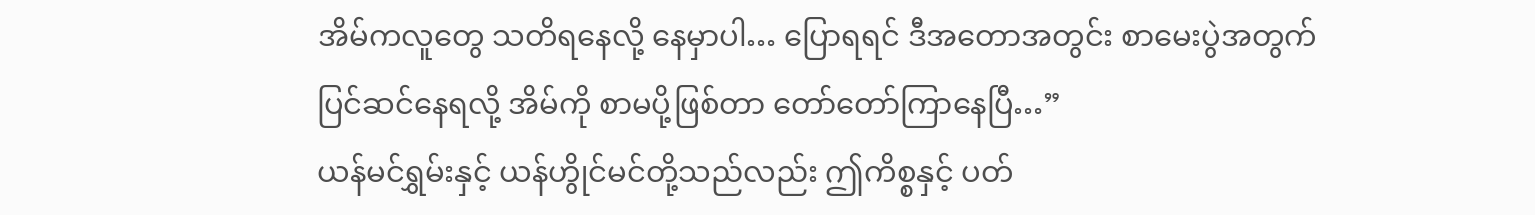အိမ်ကလူတွေ သတိရနေလို့ နေမှာပါ… ပြောရရင် ဒီအတောအတွင်း စာမေးပွဲအတွက် ပြင်ဆင်နေရလို့ အိမ်ကို စာမပို့ဖြစ်တာ တော်တော်ကြာနေပြီ…”
ယန်မင်ရွှမ်းနှင့် ယန်ဟွိုင်မင်တို့သည်လည်း ဤကိစ္စနှင့် ပတ်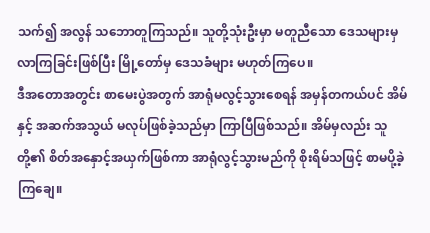သက်၍ အလွန် သဘောတူကြသည်။ သူတို့သုံးဦးမှာ မတူညီသော ဒေသများမှ လာကြခြင်းဖြစ်ပြီး မြို့တော်မှ ဒေသခံများ မဟုတ်ကြပေ။
ဒီအတောအတွင်း စာမေးပွဲအတွက် အာရုံမလွင့်သွားစေရန် အမှန်တကယ်ပင် အိမ်နှင့် အဆက်အသွယ် မလုပ်ဖြစ်ခဲ့သည်မှာ ကြာပြီဖြစ်သည်။ အိမ်မှလည်း သူတို့၏ စိတ်အနှောင့်အယှက်ဖြစ်ကာ အာရုံလွင့်သွားမည်ကို စိုးရိမ်သဖြင့် စာမပို့ခဲ့ကြချေ။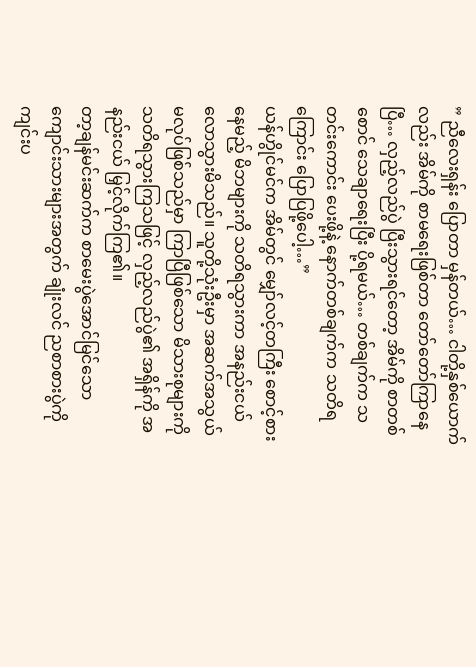” ညီလေးရှန်း ပြောတာ မှန်တယ်… ငါတို့နှစ်ယောက်လည်း အိမ်ကို စာမရေးဖြစ်တာ တော်တော်ကြာနေပြီ… လှည့်လည်ပွဲ ပြီးသွားရင်တော့ အိမ်ကို စာတစ်စောင် သေချာရေးပြီး ပို့ရမယ်… တစ်ချက်က သတင်းကောင်း ပေးဖို့နဲ့ နောက်တစ်ချက်က သတိရကြောင်း ပြောပြဖို့ပေါ့…”
ယန်ဟွိုင်မင်က အိမ်တွင် မျှော်လင့်တကြီး စောင့်စားနေမည့် မိဘများကို သတိရသွားကာ အနည်းငယ် လောသွားမိသည်။ သူတို့သုံးဦးမှာ အဆက်အသွယ် မလုပ်ဖြစ်သည်မှာ ကြာပြီဖြစ်သော မိသားစုများကို သတိရသွားကြသဖြင့် လှည့်လည်ပွဲ၏ အရှိန်ကို အနည်းငယ် မြှင့်လိုက်ကြ၏။
တာ့ချန်မင်းဆက်က စာမေးပွဲအောင်မြင်သော ကျောင်းသားများအတွက် ချုံးလင် ညစာစားပွဲကို ကျင်းပ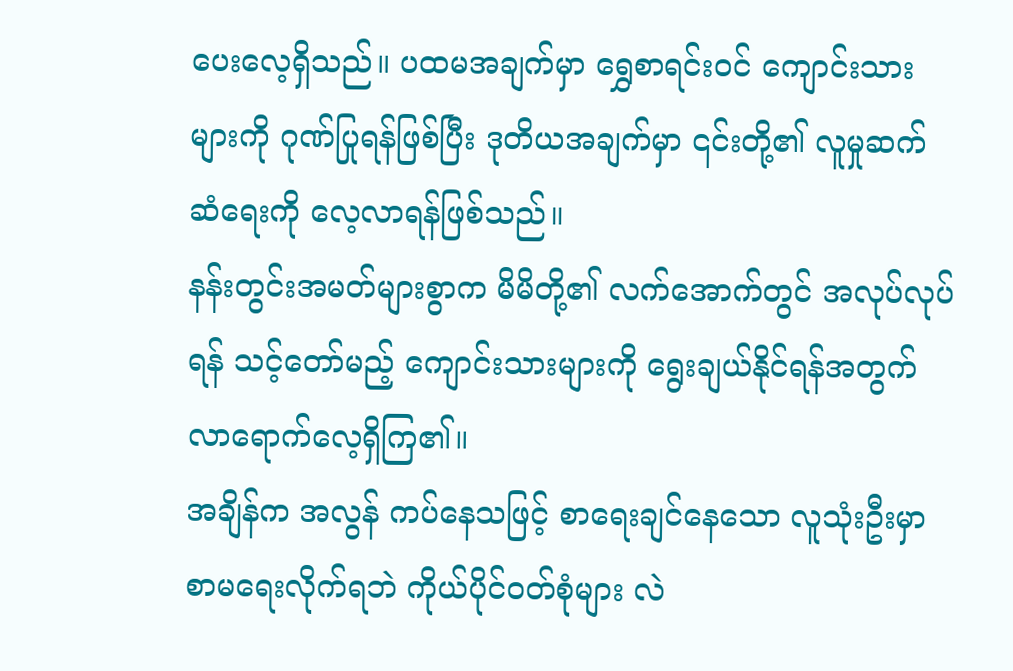ပေးလေ့ရှိသည်။ ပထမအချက်မှာ ရွှေစာရင်းဝင် ကျောင်းသားများကို ဂုဏ်ပြုရန်ဖြစ်ပြီး ဒုတိယအချက်မှာ ၎င်းတို့၏ လူမှုဆက်ဆံရေးကို လေ့လာရန်ဖြစ်သည်။
နန်းတွင်းအမတ်များစွာက မိမိတို့၏ လက်အောက်တွင် အလုပ်လုပ်ရန် သင့်တော်မည့် ကျောင်းသားများကို ရွေးချယ်နိုင်ရန်အတွက် လာရောက်လေ့ရှိကြ၏။
အချိန်က အလွန် ကပ်နေသဖြင့် စာရေးချင်နေသော လူသုံးဦးမှာ စာမရေးလိုက်ရဘဲ ကိုယ်ပိုင်ဝတ်စုံများ လဲ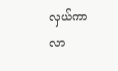လှယ်ကာ လာ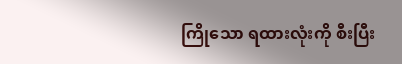ကြိုသော ရထားလုံးကို စီးပြီး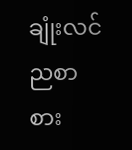ချုံးလင် ညစာစား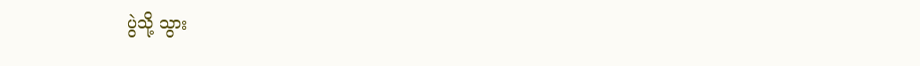ပွဲသို့ သွား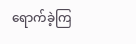ရောက်ခဲ့ကြ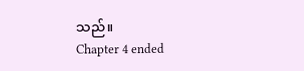သည်။
Chapter 4 ended